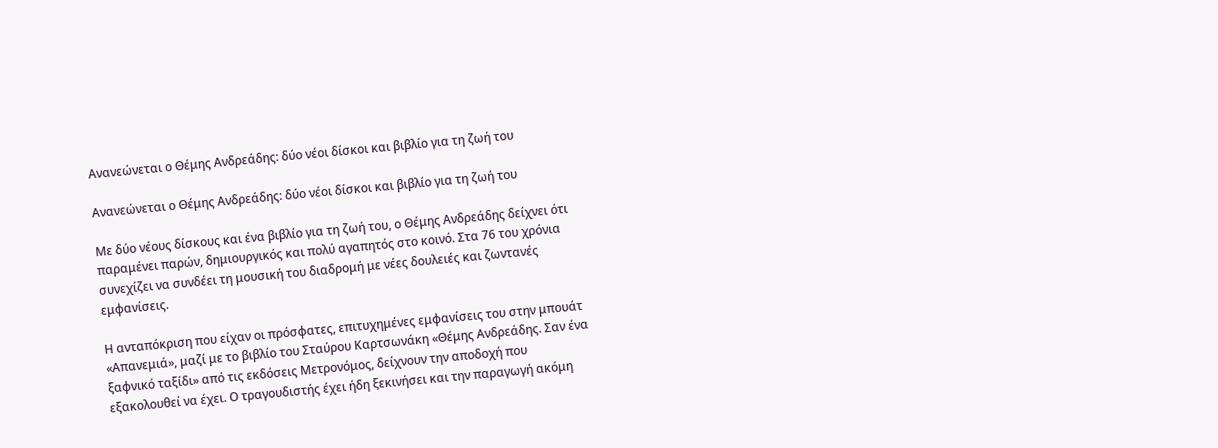Ανανεώνεται ο Θέμης Ανδρεάδης: δύο νέοι δίσκοι και βιβλίο για τη ζωή του

Ανανεώνεται ο Θέμης Ανδρεάδης: δύο νέοι δίσκοι και βιβλίο για τη ζωή του

Με δύο νέους δίσκους και ένα βιβλίο για τη ζωή του, ο Θέμης Ανδρεάδης δείχνει ότι παραμένει παρών, δημιουργικός και πολύ αγαπητός στο κοινό. Στα 76 του χρόνια συνεχίζει να συνδέει τη μουσική του διαδρομή με νέες δουλειές και ζωντανές εμφανίσεις.

Η ανταπόκριση που είχαν οι πρόσφατες, επιτυχημένες εμφανίσεις του στην μπουάτ «Απανεμιά», μαζί με το βιβλίο του Σταύρου Καρτσωνάκη «Θέμης Ανδρεάδης. Σαν ένα ξαφνικό ταξίδι» από τις εκδόσεις Μετρονόμος, δείχνουν την αποδοχή που εξακολουθεί να έχει. Ο τραγουδιστής έχει ήδη ξεκινήσει και την παραγωγή ακόμη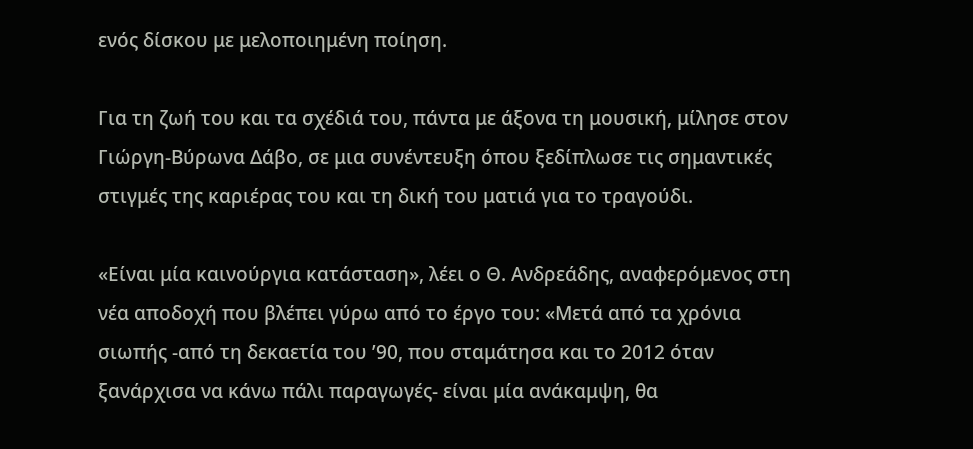ενός δίσκου με μελοποιημένη ποίηση.

Για τη ζωή του και τα σχέδιά του, πάντα με άξονα τη μουσική, μίλησε στον Γιώργη-Βύρωνα Δάβο, σε μια συνέντευξη όπου ξεδίπλωσε τις σημαντικές στιγμές της καριέρας του και τη δική του ματιά για το τραγούδι.

«Είναι μία καινούργια κατάσταση», λέει ο Θ. Ανδρεάδης, αναφερόμενος στη νέα αποδοχή που βλέπει γύρω από το έργο του: «Μετά από τα χρόνια σιωπής -από τη δεκαετία του ’90, που σταμάτησα και το 2012 όταν ξανάρχισα να κάνω πάλι παραγωγές- είναι μία ανάκαμψη, θα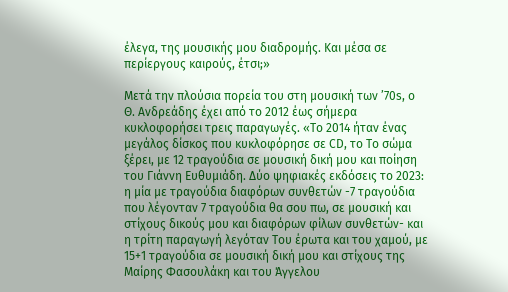έλεγα, της μουσικής μου διαδρομής. Και μέσα σε περίεργους καιρούς, έτσι;»

Μετά την πλούσια πορεία του στη μουσική των ’70s, ο Θ. Ανδρεάδης έχει από το 2012 έως σήμερα κυκλοφορήσει τρεις παραγωγές. «Το 2014 ήταν ένας μεγάλος δίσκος που κυκλοφόρησε σε CD, το Το σώμα ξέρει, με 12 τραγούδια σε μουσική δική μου και ποίηση του Γιάννη Ευθυμιάδη. Δύο ψηφιακές εκδόσεις το 2023: η μία με τραγούδια διαφόρων συνθετών -7 τραγούδια που λέγονταν 7 τραγούδια θα σου πω, σε μουσική και στίχους δικούς μου και διαφόρων φίλων συνθετών- και η τρίτη παραγωγή λεγόταν Του έρωτα και του χαμού, με 15+1 τραγούδια σε μουσική δική μου και στίχους της Μαίρης Φασουλάκη και του Άγγελου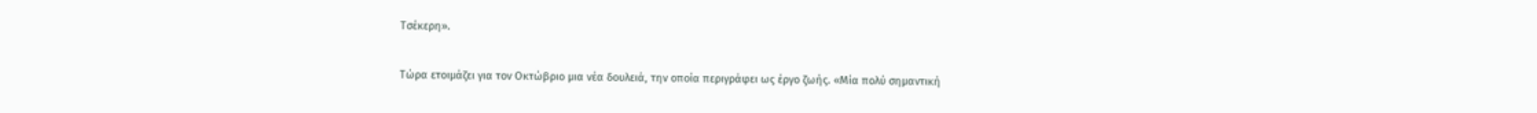Τσέκερη».

Τώρα ετοιμάζει για τον Οκτώβριο μια νέα δουλειά, την οποία περιγράφει ως έργο ζωής. «Μία πολύ σημαντική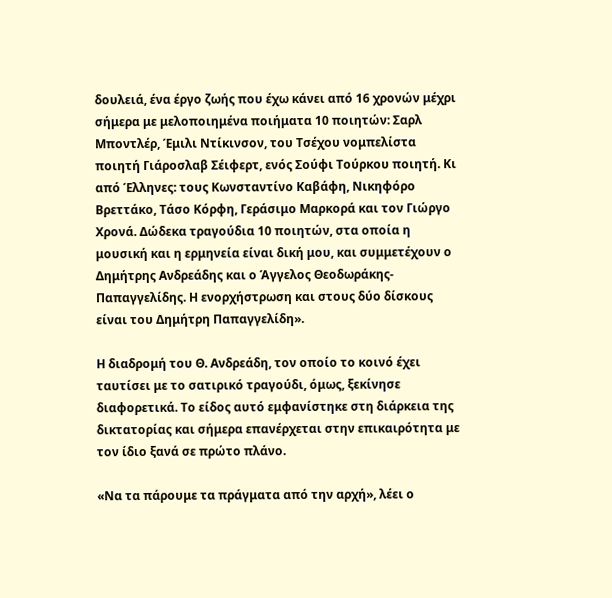δουλειά, ένα έργο ζωής που έχω κάνει από 16 χρονών μέχρι σήμερα με μελοποιημένα ποιήματα 10 ποιητών: Σαρλ Μποντλέρ, Έμιλι Ντίκινσον, του Τσέχου νομπελίστα ποιητή Γιάροσλαβ Σέιφερτ, ενός Σούφι Τούρκου ποιητή. Κι από Έλληνες: τους Κωνσταντίνο Καβάφη, Νικηφόρο Βρεττάκο, Τάσο Κόρφη, Γεράσιμο Μαρκορά και τον Γιώργο Χρονά. Δώδεκα τραγούδια 10 ποιητών, στα οποία η μουσική και η ερμηνεία είναι δική μου, και συμμετέχουν ο Δημήτρης Ανδρεάδης και ο Άγγελος Θεοδωράκης-Παπαγγελίδης. Η ενορχήστρωση και στους δύο δίσκους είναι του Δημήτρη Παπαγγελίδη».

Η διαδρομή του Θ. Ανδρεάδη, τον οποίο το κοινό έχει ταυτίσει με το σατιρικό τραγούδι, όμως, ξεκίνησε διαφορετικά. Το είδος αυτό εμφανίστηκε στη διάρκεια της δικτατορίας και σήμερα επανέρχεται στην επικαιρότητα με τον ίδιο ξανά σε πρώτο πλάνο.

«Να τα πάρουμε τα πράγματα από την αρχή», λέει ο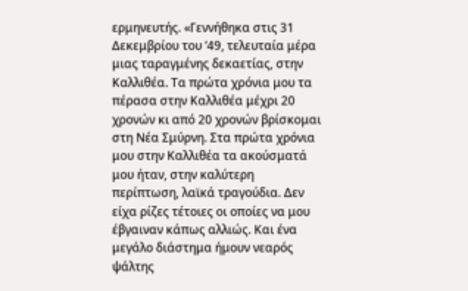ερμηνευτής. «Γεννήθηκα στις 31 Δεκεμβρίου του ’49, τελευταία μέρα μιας ταραγμένης δεκαετίας, στην Καλλιθέα. Τα πρώτα χρόνια μου τα πέρασα στην Καλλιθέα μέχρι 20 χρονών κι από 20 χρονών βρίσκομαι στη Νέα Σμύρνη. Στα πρώτα χρόνια μου στην Καλλιθέα τα ακούσματά μου ήταν, στην καλύτερη περίπτωση, λαϊκά τραγούδια. Δεν είχα ρίζες τέτοιες οι οποίες να μου έβγαιναν κάπως αλλιώς. Και ένα μεγάλο διάστημα ήμουν νεαρός ψάλτης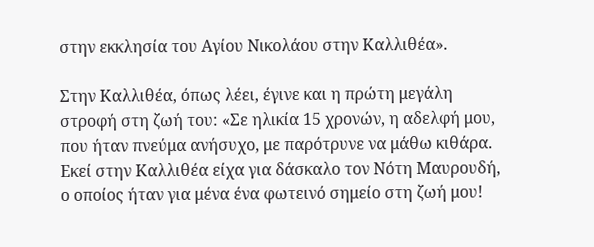στην εκκλησία του Αγίου Νικολάου στην Καλλιθέα».

Στην Καλλιθέα, όπως λέει, έγινε και η πρώτη μεγάλη στροφή στη ζωή του: «Σε ηλικία 15 χρονών, η αδελφή μου, που ήταν πνεύμα ανήσυχο, με παρότρυνε να μάθω κιθάρα. Εκεί στην Καλλιθέα είχα για δάσκαλο τον Νότη Μαυρουδή, ο οποίος ήταν για μένα ένα φωτεινό σημείο στη ζωή μου!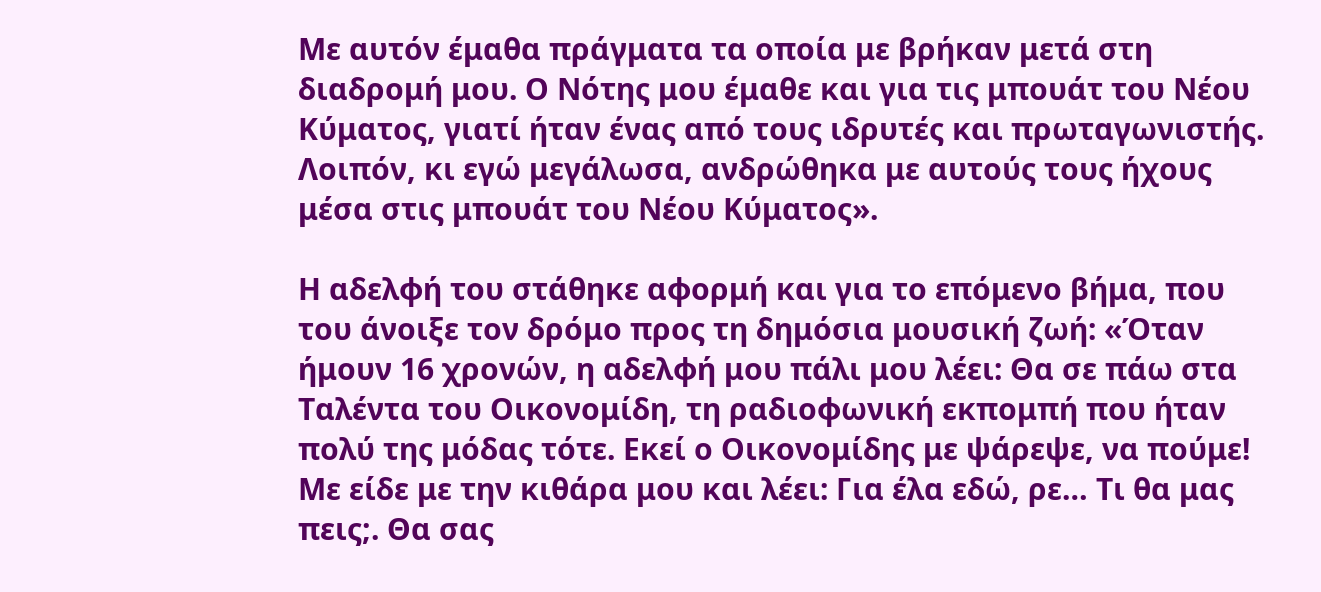Με αυτόν έμαθα πράγματα τα οποία με βρήκαν μετά στη διαδρομή μου. Ο Νότης μου έμαθε και για τις μπουάτ του Νέου Κύματος, γιατί ήταν ένας από τους ιδρυτές και πρωταγωνιστής. Λοιπόν, κι εγώ μεγάλωσα, ανδρώθηκα με αυτούς τους ήχους μέσα στις μπουάτ του Νέου Κύματος».

Η αδελφή του στάθηκε αφορμή και για το επόμενο βήμα, που του άνοιξε τον δρόμο προς τη δημόσια μουσική ζωή: «Όταν ήμουν 16 χρονών, η αδελφή μου πάλι μου λέει: Θα σε πάω στα Ταλέντα του Οικονομίδη, τη ραδιοφωνική εκπομπή που ήταν πολύ της μόδας τότε. Εκεί ο Οικονομίδης με ψάρεψε, να πούμε! Με είδε με την κιθάρα μου και λέει: Για έλα εδώ, ρε… Τι θα μας πεις;. Θα σας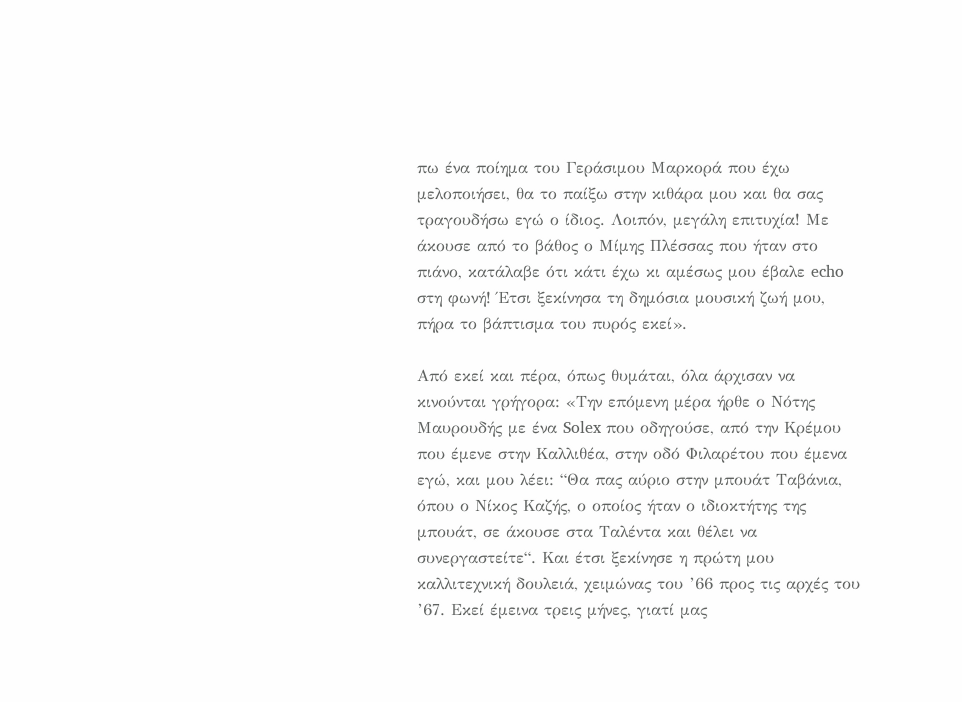πω ένα ποίημα του Γεράσιμου Μαρκορά που έχω μελοποιήσει, θα το παίξω στην κιθάρα μου και θα σας τραγουδήσω εγώ ο ίδιος. Λοιπόν, μεγάλη επιτυχία! Με άκουσε από το βάθος ο Μίμης Πλέσσας που ήταν στο πιάνο, κατάλαβε ότι κάτι έχω κι αμέσως μου έβαλε echo στη φωνή! Έτσι ξεκίνησα τη δημόσια μουσική ζωή μου, πήρα το βάπτισμα του πυρός εκεί».

Από εκεί και πέρα, όπως θυμάται, όλα άρχισαν να κινούνται γρήγορα: «Την επόμενη μέρα ήρθε ο Νότης Μαυρουδής με ένα Solex που οδηγούσε, από την Κρέμου που έμενε στην Καλλιθέα, στην οδό Φιλαρέτου που έμενα εγώ, και μου λέει: “Θα πας αύριο στην μπουάτ Ταβάνια, όπου ο Νίκος Καζής, ο οποίος ήταν ο ιδιοκτήτης της μπουάτ, σε άκουσε στα Ταλέντα και θέλει να συνεργαστείτε“. Και έτσι ξεκίνησε η πρώτη μου καλλιτεχνική δουλειά, χειμώνας του ’66 προς τις αρχές του ’67. Εκεί έμεινα τρεις μήνες, γιατί μας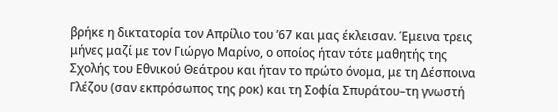βρήκε η δικτατορία τον Απρίλιο του ’67 και μας έκλεισαν. Έμεινα τρεις μήνες μαζί με τον Γιώργο Μαρίνο, ο οποίος ήταν τότε μαθητής της Σχολής του Εθνικού Θεάτρου και ήταν το πρώτο όνομα, με τη Δέσποινα Γλέζου (σαν εκπρόσωπος της ροκ) και τη Σοφία Σπυράτου–τη γνωστή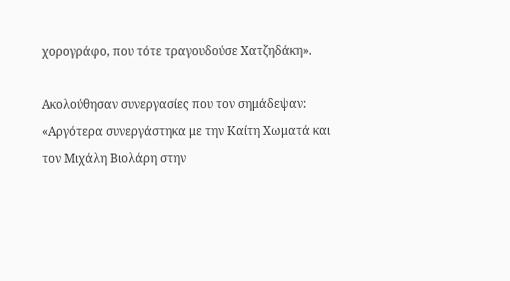χορογράφο, που τότε τραγουδούσε Χατζηδάκη».

Ακολούθησαν συνεργασίες που τον σημάδεψαν: «Αργότερα συνεργάστηκα με την Καίτη Χωματά και τον Μιχάλη Βιολάρη στην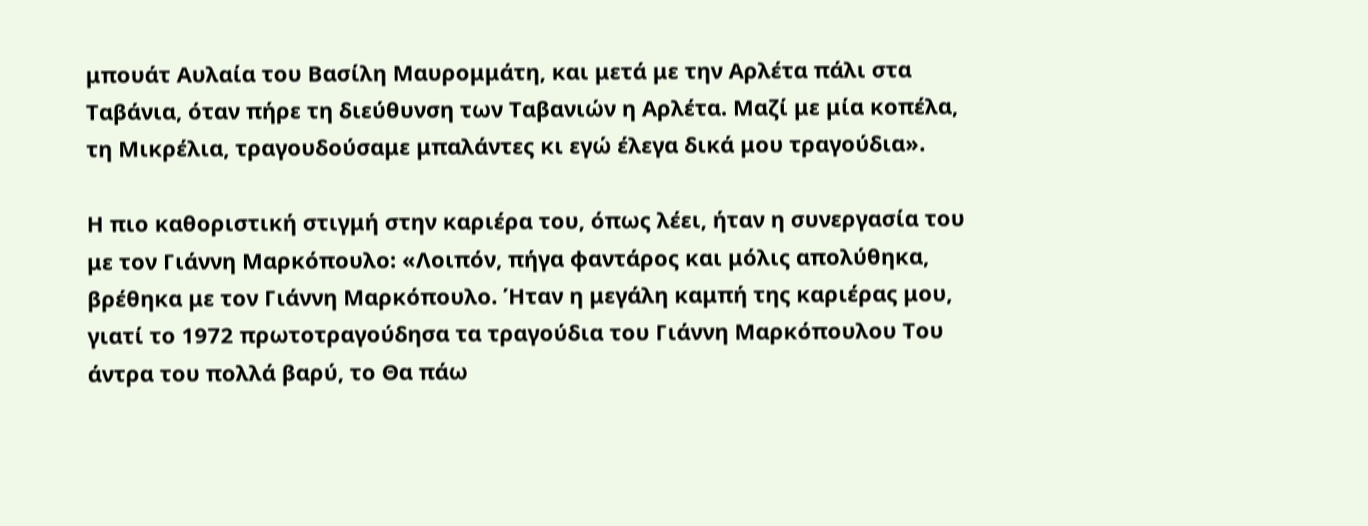μπουάτ Αυλαία του Βασίλη Μαυρομμάτη, και μετά με την Αρλέτα πάλι στα Ταβάνια, όταν πήρε τη διεύθυνση των Ταβανιών η Αρλέτα. Μαζί με μία κοπέλα, τη Μικρέλια, τραγουδούσαμε μπαλάντες κι εγώ έλεγα δικά μου τραγούδια».

Η πιο καθοριστική στιγμή στην καριέρα του, όπως λέει, ήταν η συνεργασία του με τον Γιάννη Μαρκόπουλο: «Λοιπόν, πήγα φαντάρος και μόλις απολύθηκα, βρέθηκα με τον Γιάννη Μαρκόπουλο. Ήταν η μεγάλη καμπή της καριέρας μου, γιατί το 1972 πρωτοτραγούδησα τα τραγούδια του Γιάννη Μαρκόπουλου Του άντρα του πολλά βαρύ, το Θα πάω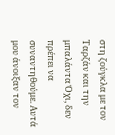στη ζούγκλα με τον Ταρζάν και την μπαλάντα Όχι, δεν πρέπει να συναντηθούμε. Αυτά μου άνοιξαν τον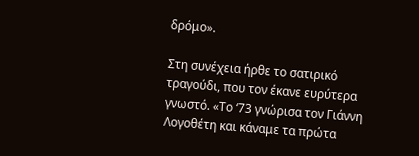δρόμο».

Στη συνέχεια ήρθε το σατιρικό τραγούδι, που τον έκανε ευρύτερα γνωστό. «Το ‘73 γνώρισα τον Γιάννη Λογοθέτη και κάναμε τα πρώτα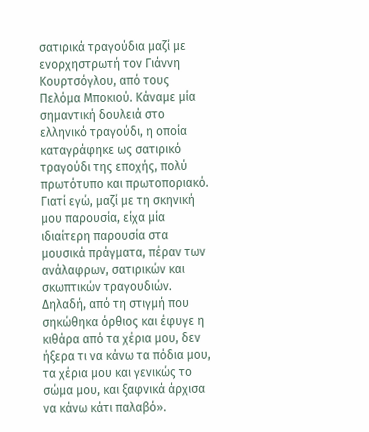σατιρικά τραγούδια μαζί με ενορχηστρωτή τον Γιάννη Κουρτσόγλου, από τους Πελόμα Μποκιού. Κάναμε μία σημαντική δουλειά στο ελληνικό τραγούδι, η οποία καταγράφηκε ως σατιρικό τραγούδι της εποχής, πολύ πρωτότυπο και πρωτοποριακό. Γιατί εγώ, μαζί με τη σκηνική μου παρουσία, είχα μία ιδιαίτερη παρουσία στα μουσικά πράγματα, πέραν των ανάλαφρων, σατιρικών και σκωπτικών τραγουδιών. Δηλαδή, από τη στιγμή που σηκώθηκα όρθιος και έφυγε η κιθάρα από τα χέρια μου, δεν ήξερα τι να κάνω τα πόδια μου, τα χέρια μου και γενικώς το σώμα μου, και ξαφνικά άρχισα να κάνω κάτι παλαβό».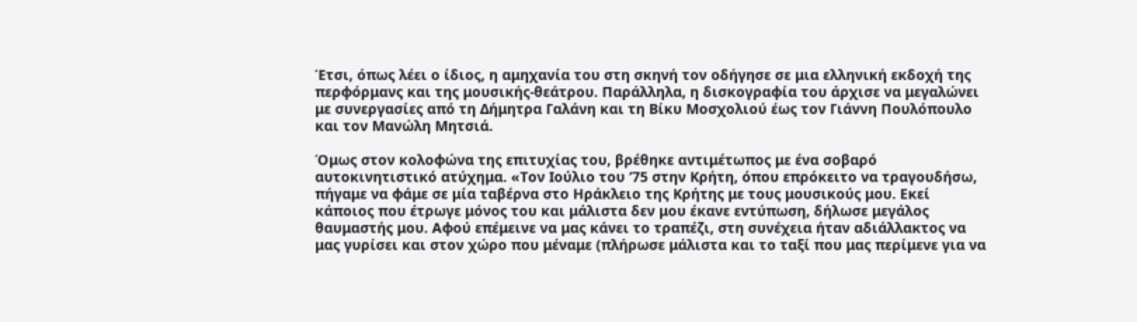Έτσι, όπως λέει ο ίδιος, η αμηχανία του στη σκηνή τον οδήγησε σε μια ελληνική εκδοχή της περφόρμανς και της μουσικής-θεάτρου. Παράλληλα, η δισκογραφία του άρχισε να μεγαλώνει με συνεργασίες από τη Δήμητρα Γαλάνη και τη Βίκυ Μοσχολιού έως τον Γιάννη Πουλόπουλο και τον Μανώλη Μητσιά.

Όμως στον κολοφώνα της επιτυχίας του, βρέθηκε αντιμέτωπος με ένα σοβαρό αυτοκινητιστικό ατύχημα. «Τον Ιούλιο του ‘75 στην Κρήτη, όπου επρόκειτο να τραγουδήσω, πήγαμε να φάμε σε μία ταβέρνα στο Ηράκλειο της Κρήτης με τους μουσικούς μου. Εκεί κάποιος που έτρωγε μόνος του και μάλιστα δεν μου έκανε εντύπωση, δήλωσε μεγάλος θαυμαστής μου. Αφού επέμεινε να μας κάνει το τραπέζι, στη συνέχεια ήταν αδιάλλακτος να μας γυρίσει και στον χώρο που μέναμε (πλήρωσε μάλιστα και το ταξί που μας περίμενε για να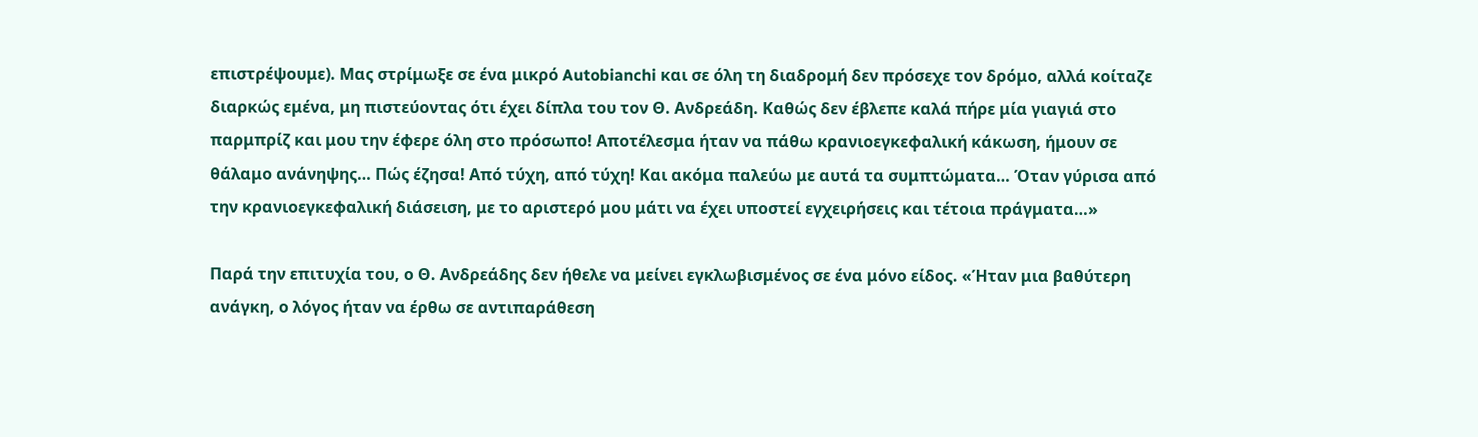επιστρέψουμε). Μας στρίμωξε σε ένα μικρό Autobianchi και σε όλη τη διαδρομή δεν πρόσεχε τον δρόμο, αλλά κοίταζε διαρκώς εμένα, μη πιστεύοντας ότι έχει δίπλα του τον Θ. Ανδρεάδη. Καθώς δεν έβλεπε καλά πήρε μία γιαγιά στο παρμπρίζ και μου την έφερε όλη στο πρόσωπο! Αποτέλεσμα ήταν να πάθω κρανιοεγκεφαλική κάκωση, ήμουν σε θάλαμο ανάνηψης… Πώς έζησα! Από τύχη, από τύχη! Και ακόμα παλεύω με αυτά τα συμπτώματα… Όταν γύρισα από την κρανιοεγκεφαλική διάσειση, με το αριστερό μου μάτι να έχει υποστεί εγχειρήσεις και τέτοια πράγματα…»

Παρά την επιτυχία του, ο Θ. Ανδρεάδης δεν ήθελε να μείνει εγκλωβισμένος σε ένα μόνο είδος. «Ήταν μια βαθύτερη ανάγκη, ο λόγος ήταν να έρθω σε αντιπαράθεση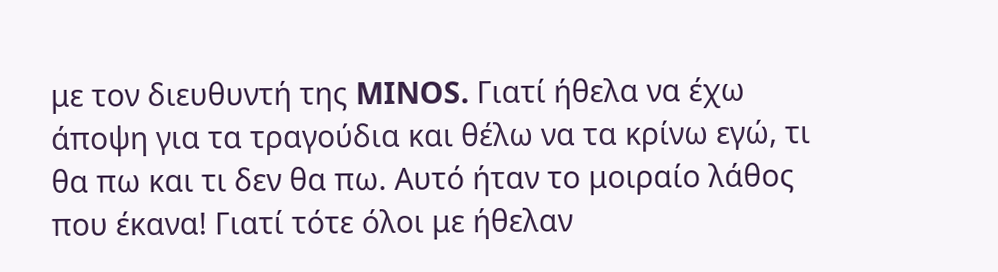με τον διευθυντή της MINOS. Γιατί ήθελα να έχω άποψη για τα τραγούδια και θέλω να τα κρίνω εγώ, τι θα πω και τι δεν θα πω. Αυτό ήταν το μοιραίο λάθος που έκανα! Γιατί τότε όλοι με ήθελαν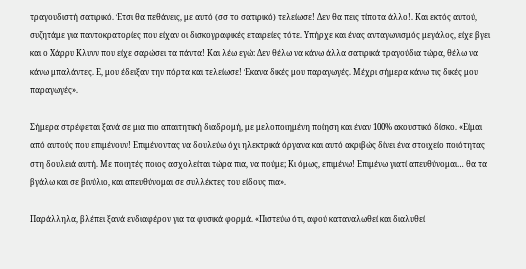τραγουδιστή σατιρικό. Έτσι θα πεθάνεις, με αυτό (σσ το σατιρικό) τελείωσε! Δεν θα πεις τίποτα άλλο!. Και εκτός αυτού, συζητάμε για παντοκρατορίες που είχαν οι δισκογραφικές εταιρείες τότε. Υπήρχε και ένας ανταγωνισμός μεγάλος, είχε βγει και ο Χάρρυ Κλυνν που είχε σαρώσει τα πάντα! Και λέω εγώ: Δεν θέλω να κάνω άλλα σατιρικά τραγούδια τώρα, θέλω να κάνω μπαλάντες. Ε, μου έδειξαν την πόρτα και τελείωσε! Έκανα δικές μου παραγωγές. Μέχρι σήμερα κάνω τις δικές μου παραγωγές».

Σήμερα στρέφεται ξανά σε μια πιο απαιτητική διαδρομή, με μελοποιημένη ποίηση και έναν 100% ακουστικό δίσκο. «Είμαι από αυτούς που επιμένουν! Επιμένοντας να δουλεύω όχι ηλεκτρικά όργανα και αυτό ακριβώς δίνει ένα στοιχείο ποιότητας στη δουλειά αυτή. Με ποιητές ποιος ασχολείται τώρα πια, να πούμε; Κι όμως, επιμένω! Επιμένω γιατί απευθύνομαι… θα τα βγάλω και σε βινύλιο, και απευθύνομαι σε συλλέκτες του είδους πια».

Παράλληλα, βλέπει ξανά ενδιαφέρον για τα φυσικά φορμά. «Πιστεύω ότι, αφού καταναλωθεί και διαλυθεί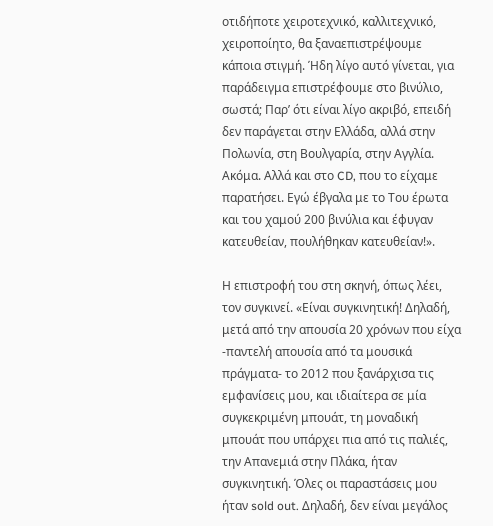οτιδήποτε χειροτεχνικό, καλλιτεχνικό, χειροποίητο, θα ξαναεπιστρέψουμε κάποια στιγμή. Ήδη λίγο αυτό γίνεται, για παράδειγμα επιστρέφουμε στο βινύλιο, σωστά; Παρ’ ότι είναι λίγο ακριβό, επειδή δεν παράγεται στην Ελλάδα, αλλά στην Πολωνία, στη Βουλγαρία, στην Αγγλία. Ακόμα. Αλλά και στο CD, που το είχαμε παρατήσει. Εγώ έβγαλα με το Του έρωτα και του χαμού 200 βινύλια και έφυγαν κατευθείαν, πουλήθηκαν κατευθείαν!».

Η επιστροφή του στη σκηνή, όπως λέει, τον συγκινεί. «Είναι συγκινητική! Δηλαδή, μετά από την απουσία 20 χρόνων που είχα -παντελή απουσία από τα μουσικά πράγματα- το 2012 που ξανάρχισα τις εμφανίσεις μου, και ιδιαίτερα σε μία συγκεκριμένη μπουάτ, τη μοναδική μπουάτ που υπάρχει πια από τις παλιές, την Απανεμιά στην Πλάκα, ήταν συγκινητική. Όλες οι παραστάσεις μου ήταν sold out. Δηλαδή, δεν είναι μεγάλος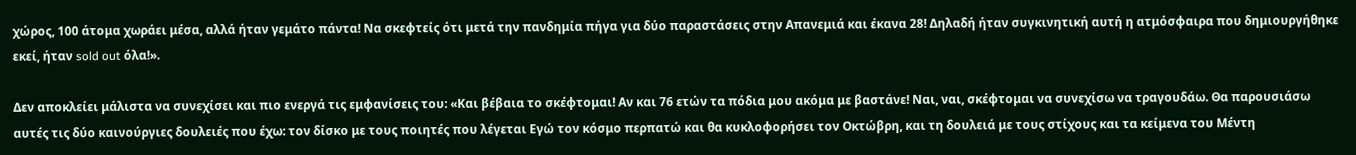χώρος, 100 άτομα χωράει μέσα, αλλά ήταν γεμάτο πάντα! Να σκεφτείς ότι μετά την πανδημία πήγα για δύο παραστάσεις στην Απανεμιά και έκανα 28! Δηλαδή ήταν συγκινητική αυτή η ατμόσφαιρα που δημιουργήθηκε εκεί, ήταν sold out όλα!».

Δεν αποκλείει μάλιστα να συνεχίσει και πιο ενεργά τις εμφανίσεις του: «Και βέβαια το σκέφτομαι! Αν και 76 ετών τα πόδια μου ακόμα με βαστάνε! Ναι, ναι, σκέφτομαι να συνεχίσω να τραγουδάω. Θα παρουσιάσω αυτές τις δύο καινούργιες δουλειές που έχω: τον δίσκο με τους ποιητές που λέγεται Εγώ τον κόσμο περπατώ και θα κυκλοφορήσει τον Οκτώβρη, και τη δουλειά με τους στίχους και τα κείμενα του Μέντη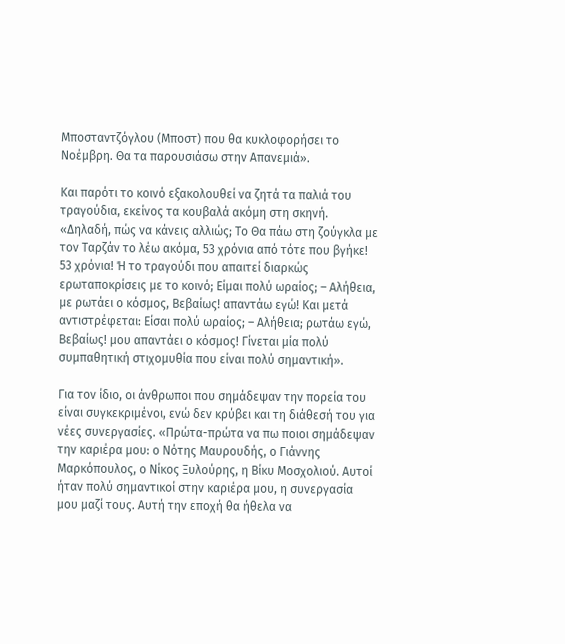Μποσταντζόγλου (Μποστ) που θα κυκλοφορήσει το Νοέμβρη. Θα τα παρουσιάσω στην Απανεμιά».

Και παρότι το κοινό εξακολουθεί να ζητά τα παλιά του τραγούδια, εκείνος τα κουβαλά ακόμη στη σκηνή. «Δηλαδή, πώς να κάνεις αλλιώς; Το Θα πάω στη ζούγκλα με τον Ταρζάν το λέω ακόμα, 53 χρόνια από τότε που βγήκε! 53 χρόνια! Ή το τραγούδι που απαιτεί διαρκώς ερωταποκρίσεις με το κοινό; Είμαι πολύ ωραίος; – Αλήθεια, με ρωτάει ο κόσμος, Βεβαίως! απαντάω εγώ! Και μετά αντιστρέφεται: Είσαι πολύ ωραίος; – Αλήθεια; ρωτάω εγώ, Βεβαίως! μου απαντάει ο κόσμος! Γίνεται μία πολύ συμπαθητική στιχομυθία που είναι πολύ σημαντική».

Για τον ίδιο, οι άνθρωποι που σημάδεψαν την πορεία του είναι συγκεκριμένοι, ενώ δεν κρύβει και τη διάθεσή του για νέες συνεργασίες. «Πρώτα-πρώτα να πω ποιοι σημάδεψαν την καριέρα μου: ο Νότης Μαυρουδής, ο Γιάννης Μαρκόπουλος, ο Νίκος Ξυλούρης, η Βίκυ Μοσχολιού. Αυτοί ήταν πολύ σημαντικοί στην καριέρα μου, η συνεργασία μου μαζί τους. Αυτή την εποχή θα ήθελα να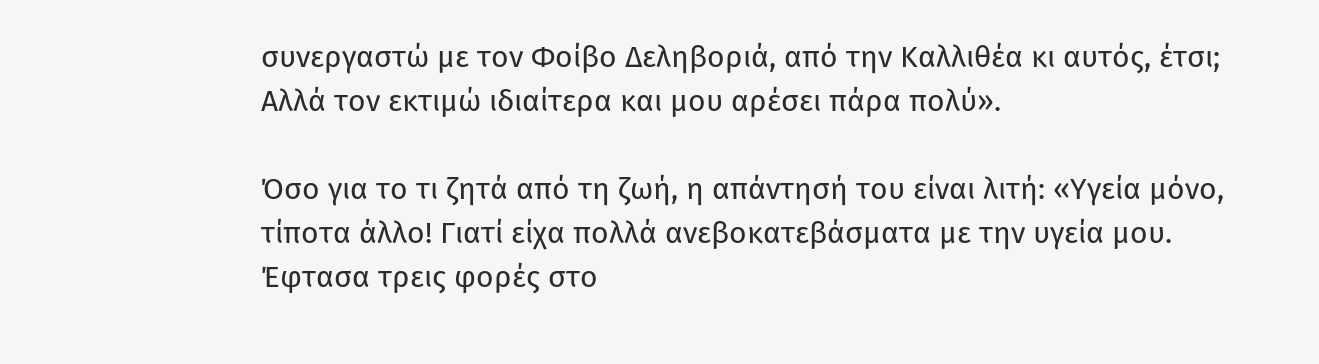συνεργαστώ με τον Φοίβο Δεληβοριά, από την Καλλιθέα κι αυτός, έτσι; Αλλά τον εκτιμώ ιδιαίτερα και μου αρέσει πάρα πολύ».

Όσο για το τι ζητά από τη ζωή, η απάντησή του είναι λιτή: «Υγεία μόνο, τίποτα άλλο! Γιατί είχα πολλά ανεβοκατεβάσματα με την υγεία μου. Έφτασα τρεις φορές στο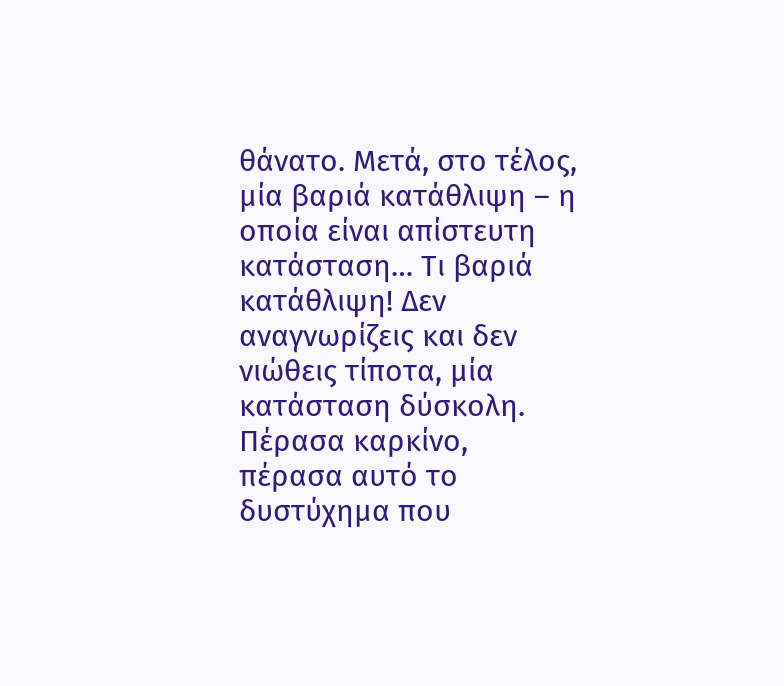θάνατο. Μετά, στο τέλος, μία βαριά κατάθλιψη – η οποία είναι απίστευτη κατάσταση… Τι βαριά κατάθλιψη! Δεν αναγνωρίζεις και δεν νιώθεις τίποτα, μία κατάσταση δύσκολη. Πέρασα καρκίνο, πέρασα αυτό το δυστύχημα που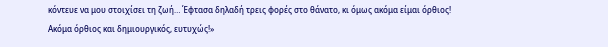κόντευε να μου στοιχίσει τη ζωή… Έφτασα δηλαδή τρεις φορές στο θάνατο, κι όμως ακόμα είμαι όρθιος! Ακόμα όρθιος και δημιουργικός, ευτυχώς!»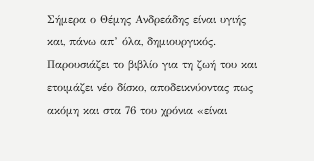Σήμερα ο Θέμης Ανδρεάδης είναι υγιής και, πάνω απ’ όλα, δημιουργικός. Παρουσιάζει το βιβλίο για τη ζωή του και ετοιμάζει νέο δίσκο, αποδεικνύοντας πως ακόμη και στα 76 του χρόνια «είναι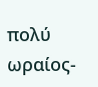πολύ ωραίος-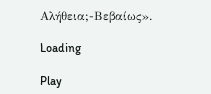Αλήθεια;-Βεβαίως».

Loading

Play